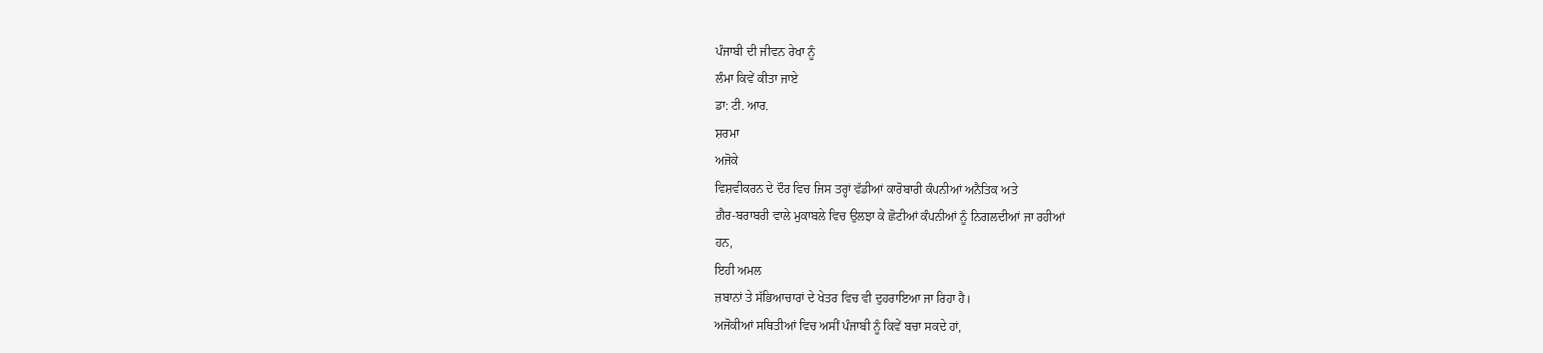ਪੰਜਾਬੀ ਦੀ ਜੀਵਨ ਰੇਖਾ ਨੂੰ
ਲੰਮਾ ਕਿਵੇਂ ਕੀਤਾ ਜਾਏ
ਡਾ: ਟੀ. ਆਰ.
ਸ਼ਰਮਾ
ਅਜੋਕੇ
ਵਿਸ਼ਵੀਕਰਨ ਦੇ ਦੌਰ ਵਿਚ ਜਿਸ ਤਰ੍ਹਾਂ ਵੱਡੀਆਂ ਕਾਰੋਬਾਰੀ ਕੰਪਨੀਆਂ ਅਨੈਤਿਕ ਅਤੇ
ਗ਼ੈਰ-ਬਰਾਬਰੀ ਵਾਲੇ ਮੁਕਾਬਲੇ ਵਿਚ ਉਲਝਾ ਕੇ ਛੋਟੀਆਂ ਕੰਪਨੀਆਂ ਨੂੰ ਨਿਗਲਦੀਆਂ ਜਾ ਰਹੀਆਂ
ਹਨ,
ਇਹੀ ਅਮਲ
ਜ਼ਬਾਨਾਂ ਤੇ ਸੱਭਿਆਚਾਰਾਂ ਦੇ ਖੇਤਰ ਵਿਚ ਵੀ ਦੁਹਰਾਇਆ ਜਾ ਰਿਹਾ ਹੈ।
ਅਜੋਕੀਆਂ ਸਥਿਤੀਆਂ ਵਿਚ ਅਸੀਂ ਪੰਜਾਬੀ ਨੂੰ ਕਿਵੇਂ ਬਚਾ ਸਕਦੇ ਹਾਂ,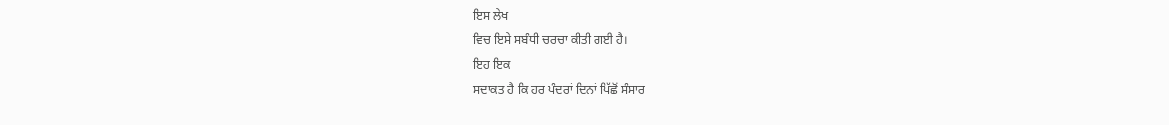ਇਸ ਲੇਖ
ਵਿਚ ਇਸੇ ਸਬੰਧੀ ਚਰਚਾ ਕੀਤੀ ਗਈ ਹੈ।
ਇਹ ਇਕ
ਸਦਾਕਤ ਹੈ ਕਿ ਹਰ ਪੰਦਰਾਂ ਦਿਨਾਂ ਪਿੱਛੋਂ ਸੰਸਾਰ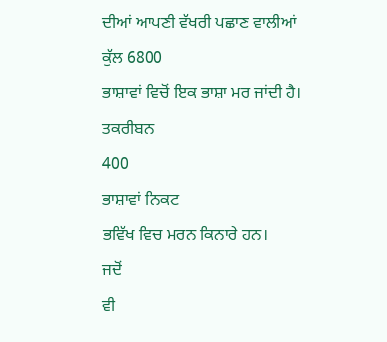ਦੀਆਂ ਆਪਣੀ ਵੱਖਰੀ ਪਛਾਣ ਵਾਲੀਆਂ
ਕੁੱਲ 6800
ਭਾਸ਼ਾਵਾਂ ਵਿਚੋਂ ਇਕ ਭਾਸ਼ਾ ਮਰ ਜਾਂਦੀ ਹੈ।
ਤਕਰੀਬਨ
400
ਭਾਸ਼ਾਵਾਂ ਨਿਕਟ
ਭਵਿੱਖ ਵਿਚ ਮਰਨ ਕਿਨਾਰੇ ਹਨ।
ਜਦੋਂ
ਵੀ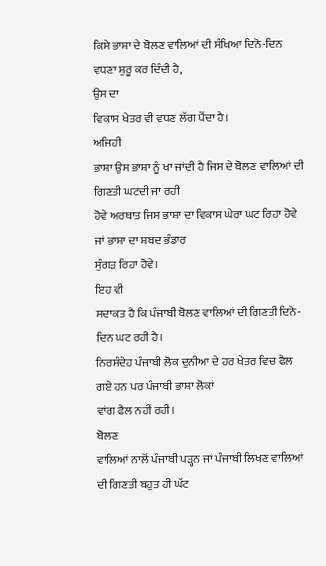ਕਿਸੇ ਭਾਸ਼ਾ ਦੇ ਬੋਲਣ ਵਾਲਿਆਂ ਦੀ ਸੰਖਿਆ ਦਿਨੋ-ਦਿਨ ਵਧਣਾ ਸ਼ੁਰੂ ਕਰ ਦਿੰਦੀ ਹੈ,
ਉਸ ਦਾ
ਵਿਕਾਸ ਖੇਤਰ ਵੀ ਵਧਣ ਲੱਗ ਪੈਂਦਾ ਹੈ।
ਅਜਿਹੀ
ਭਾਸ਼ਾ ਉਸ ਭਾਸ਼ਾ ਨੂੰ ਖਾ ਜਾਂਦੀ ਹੈ ਜਿਸ ਦੇ ਬੋਲਣ ਵਾਲਿਆਂ ਦੀ ਗਿਣਤੀ ਘਟਦੀ ਜਾ ਰਹੀ
ਹੋਵੇ ਅਰਥਾਤ ਜਿਸ ਭਾਸ਼ਾ ਦਾ ਵਿਕਾਸ ਘੇਰਾ ਘਟ ਰਿਹਾ ਹੋਵੇ ਜਾਂ ਭਾਸ਼ਾ ਦਾ ਸ਼ਬਦ ਭੰਡਾਰ
ਸੁੰਗੜ ਰਿਹਾ ਹੋਵੇ।
ਇਹ ਵੀ
ਸਦਾਕਤ ਹੈ ਕਿ ਪੰਜਾਬੀ ਬੋਲਣ ਵਾਲਿਆਂ ਦੀ ਗਿਣਤੀ ਦਿਨੋ-ਦਿਨ ਘਟ ਰਹੀ ਹੈ।
ਨਿਰਸੰਦੇਹ ਪੰਜਾਬੀ ਲੋਕ ਦੁਨੀਆ ਦੇ ਹਰ ਖੇਤਰ ਵਿਚ ਫੈਲ ਗਏ ਹਨ ਪਰ ਪੰਜਾਬੀ ਭਾਸ਼ਾ ਲੋਕਾਂ
ਵਾਂਗ ਫੈਲ ਨਹੀਂ ਰਹੀ।
ਬੋਲਣ
ਵਾਲਿਆਂ ਨਾਲੋਂ ਪੰਜਾਬੀ ਪੜ੍ਹਨ ਜਾਂ ਪੰਜਾਬੀ ਲਿਖਣ ਵਾਲਿਆਂ ਦੀ ਗਿਣਤੀ ਬਹੁਤ ਹੀ ਘੱਟ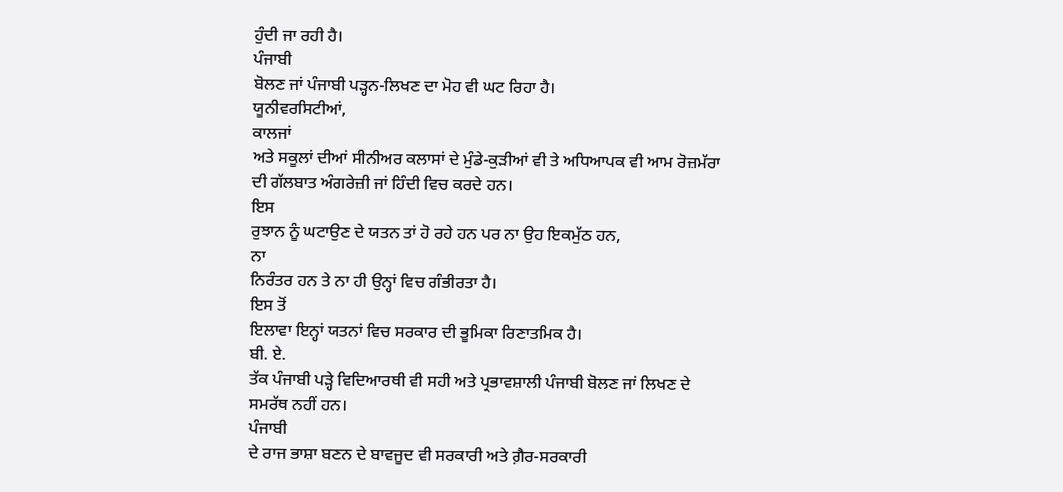ਹੁੰਦੀ ਜਾ ਰਹੀ ਹੈ।
ਪੰਜਾਬੀ
ਬੋਲਣ ਜਾਂ ਪੰਜਾਬੀ ਪੜ੍ਹਨ-ਲਿਖਣ ਦਾ ਮੋਹ ਵੀ ਘਟ ਰਿਹਾ ਹੈ।
ਯੂਨੀਵਰਸਿਟੀਆਂ,
ਕਾਲਜਾਂ
ਅਤੇ ਸਕੂਲਾਂ ਦੀਆਂ ਸੀਨੀਅਰ ਕਲਾਸਾਂ ਦੇ ਮੁੰਡੇ-ਕੁੜੀਆਂ ਵੀ ਤੇ ਅਧਿਆਪਕ ਵੀ ਆਮ ਰੋਜ਼ਮੱਰਾ
ਦੀ ਗੱਲਬਾਤ ਅੰਗਰੇਜ਼ੀ ਜਾਂ ਹਿੰਦੀ ਵਿਚ ਕਰਦੇ ਹਨ।
ਇਸ
ਰੁਝਾਨ ਨੂੰ ਘਟਾਉਣ ਦੇ ਯਤਨ ਤਾਂ ਹੋ ਰਹੇ ਹਨ ਪਰ ਨਾ ਉਹ ਇਕਮੁੱਠ ਹਨ,
ਨਾ
ਨਿਰੰਤਰ ਹਨ ਤੇ ਨਾ ਹੀ ਉਨ੍ਹਾਂ ਵਿਚ ਗੰਭੀਰਤਾ ਹੈ।
ਇਸ ਤੋਂ
ਇਲਾਵਾ ਇਨ੍ਹਾਂ ਯਤਨਾਂ ਵਿਚ ਸਰਕਾਰ ਦੀ ਭੂਮਿਕਾ ਰਿਣਾਤਮਿਕ ਹੈ।
ਬੀ. ਏ.
ਤੱਕ ਪੰਜਾਬੀ ਪੜ੍ਹੇ ਵਿਦਿਆਰਥੀ ਵੀ ਸਹੀ ਅਤੇ ਪ੍ਰਭਾਵਸ਼ਾਲੀ ਪੰਜਾਬੀ ਬੋਲਣ ਜਾਂ ਲਿਖਣ ਦੇ
ਸਮਰੱਥ ਨਹੀਂ ਹਨ।
ਪੰਜਾਬੀ
ਦੇ ਰਾਜ ਭਾਸ਼ਾ ਬਣਨ ਦੇ ਬਾਵਜੂਦ ਵੀ ਸਰਕਾਰੀ ਅਤੇ ਗ਼ੈਰ-ਸਰਕਾਰੀ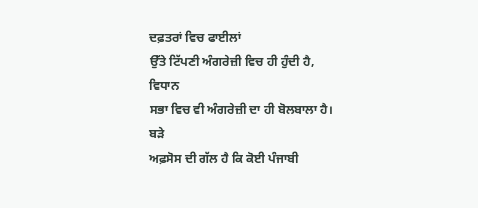ਦਫ਼ਤਰਾਂ ਵਿਚ ਫਾਈਲਾਂ
ਉੱਤੇ ਟਿੱਪਣੀ ਅੰਗਰੇਜ਼ੀ ਵਿਚ ਹੀ ਹੁੰਦੀ ਹੈ,
ਵਿਧਾਨ
ਸਭਾ ਵਿਚ ਵੀ ਅੰਗਰੇਜ਼ੀ ਦਾ ਹੀ ਬੋਲਬਾਲਾ ਹੈ।
ਬੜੇ
ਅਫ਼ਸੋਸ ਦੀ ਗੱਲ ਹੈ ਕਿ ਕੋਈ ਪੰਜਾਬੀ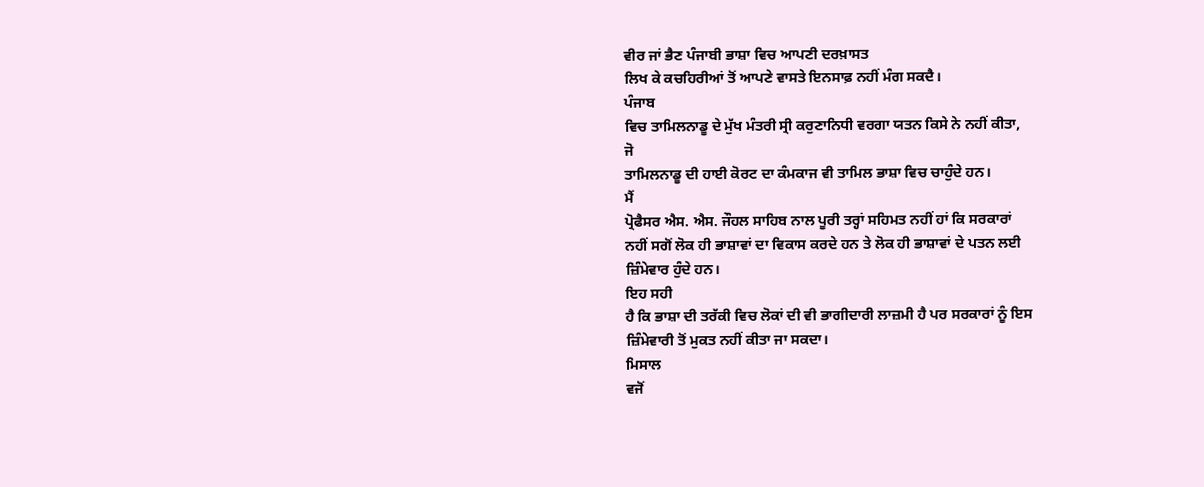ਵੀਰ ਜਾਂ ਭੈਣ ਪੰਜਾਬੀ ਭਾਸ਼ਾ ਵਿਚ ਆਪਣੀ ਦਰਖ਼ਾਸਤ
ਲਿਖ ਕੇ ਕਚਹਿਰੀਆਂ ਤੋਂ ਆਪਣੇ ਵਾਸਤੇ ਇਨਸਾਫ਼ ਨਹੀਂ ਮੰਗ ਸਕਦੈ।
ਪੰਜਾਬ
ਵਿਚ ਤਾਮਿਲਨਾਡੂ ਦੇ ਮੁੱਖ ਮੰਤਰੀ ਸ੍ਰੀ ਕਰੁਣਾਨਿਧੀ ਵਰਗਾ ਯਤਨ ਕਿਸੇ ਨੇ ਨਹੀਂ ਕੀਤਾ,
ਜੋ
ਤਾਮਿਲਨਾਡੂ ਦੀ ਹਾਈ ਕੋਰਟ ਦਾ ਕੰਮਕਾਜ ਵੀ ਤਾਮਿਲ ਭਾਸ਼ਾ ਵਿਚ ਚਾਹੁੰਦੇ ਹਨ।
ਮੈਂ
ਪ੍ਰੋਫੈਸਰ ਐਸ. ਐਸ. ਜੌਹਲ ਸਾਹਿਬ ਨਾਲ ਪੂਰੀ ਤਰ੍ਹਾਂ ਸਹਿਮਤ ਨਹੀਂ ਹਾਂ ਕਿ ਸਰਕਾਰਾਂ
ਨਹੀਂ ਸਗੋਂ ਲੋਕ ਹੀ ਭਾਸ਼ਾਵਾਂ ਦਾ ਵਿਕਾਸ ਕਰਦੇ ਹਨ ਤੇ ਲੋਕ ਹੀ ਭਾਸ਼ਾਵਾਂ ਦੇ ਪਤਨ ਲਈ
ਜ਼ਿੰਮੇਵਾਰ ਹੁੰਦੇ ਹਨ।
ਇਹ ਸਹੀ
ਹੈ ਕਿ ਭਾਸ਼ਾ ਦੀ ਤਰੱਕੀ ਵਿਚ ਲੋਕਾਂ ਦੀ ਵੀ ਭਾਗੀਦਾਰੀ ਲਾਜ਼ਮੀ ਹੈ ਪਰ ਸਰਕਾਰਾਂ ਨੂੰ ਇਸ
ਜ਼ਿੰਮੇਵਾਰੀ ਤੋਂ ਮੁਕਤ ਨਹੀਂ ਕੀਤਾ ਜਾ ਸਕਦਾ।
ਮਿਸਾਲ
ਵਜੋਂ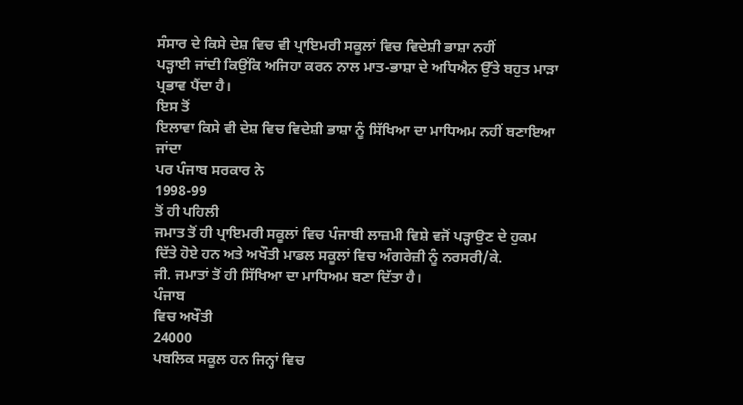ਸੰਸਾਰ ਦੇ ਕਿਸੇ ਦੇਸ਼ ਵਿਚ ਵੀ ਪ੍ਰਾਇਮਰੀ ਸਕੂਲਾਂ ਵਿਚ ਵਿਦੇਸ਼ੀ ਭਾਸ਼ਾ ਨਹੀਂ
ਪੜ੍ਹਾਈ ਜਾਂਦੀ ਕਿਉਂਕਿ ਅਜਿਹਾ ਕਰਨ ਨਾਲ ਮਾਤ-ਭਾਸ਼ਾ ਦੇ ਅਧਿਐਨ ਉੱਤੇ ਬਹੁਤ ਮਾੜਾ
ਪ੍ਰਭਾਵ ਪੈਂਦਾ ਹੈ।
ਇਸ ਤੋਂ
ਇਲਾਵਾ ਕਿਸੇ ਵੀ ਦੇਸ਼ ਵਿਚ ਵਿਦੇਸ਼ੀ ਭਾਸ਼ਾ ਨੂੰ ਸਿੱਖਿਆ ਦਾ ਮਾਧਿਅਮ ਨਹੀਂ ਬਣਾਇਆ ਜਾਂਦਾ
ਪਰ ਪੰਜਾਬ ਸਰਕਾਰ ਨੇ
1998-99
ਤੋਂ ਹੀ ਪਹਿਲੀ
ਜਮਾਤ ਤੋਂ ਹੀ ਪ੍ਰਾਇਮਰੀ ਸਕੂਲਾਂ ਵਿਚ ਪੰਜਾਬੀ ਲਾਜ਼ਮੀ ਵਿਸ਼ੇ ਵਜੋਂ ਪੜ੍ਹਾਉਣ ਦੇ ਹੁਕਮ
ਦਿੱਤੇ ਹੋਏ ਹਨ ਅਤੇ ਅਖੌਤੀ ਮਾਡਲ ਸਕੂਲਾਂ ਵਿਚ ਅੰਗਰੇਜ਼ੀ ਨੂੰ ਨਰਸਰੀ/ਕੇ.
ਜੀ. ਜਮਾਤਾਂ ਤੋਂ ਹੀ ਸਿੱਖਿਆ ਦਾ ਮਾਧਿਅਮ ਬਣਾ ਦਿੱਤਾ ਹੈ।
ਪੰਜਾਬ
ਵਿਚ ਅਖੌਤੀ
24000
ਪਬਲਿਕ ਸਕੂਲ ਹਨ ਜਿਨ੍ਹਾਂ ਵਿਚ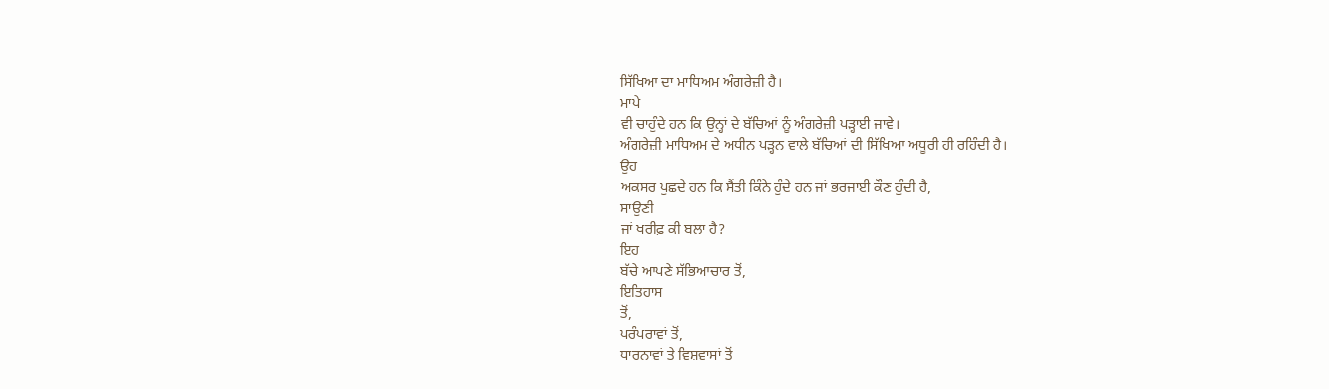ਸਿੱਖਿਆ ਦਾ ਮਾਧਿਅਮ ਅੰਗਰੇਜ਼ੀ ਹੈ।
ਮਾਪੇ
ਵੀ ਚਾਹੁੰਦੇ ਹਨ ਕਿ ਉਨ੍ਹਾਂ ਦੇ ਬੱਚਿਆਂ ਨੂੰ ਅੰਗਰੇਜ਼ੀ ਪੜ੍ਹਾਈ ਜਾਵੇ।
ਅੰਗਰੇਜ਼ੀ ਮਾਧਿਅਮ ਦੇ ਅਧੀਨ ਪੜ੍ਹਨ ਵਾਲੇ ਬੱਚਿਆਂ ਦੀ ਸਿੱਖਿਆ ਅਧੂਰੀ ਹੀ ਰਹਿੰਦੀ ਹੈ।
ਉਹ
ਅਕਸਰ ਪੁਛਦੇ ਹਨ ਕਿ ਸੈਂਤੀ ਕਿੰਨੇ ਹੁੰਦੇ ਹਨ ਜਾਂ ਭਰਜਾਈ ਕੌਣ ਹੁੰਦੀ ਹੈ,
ਸਾਉਣੀ
ਜਾਂ ਖਰੀਫ਼ ਕੀ ਬਲਾ ਹੈ?
ਇਹ
ਬੱਚੇ ਆਪਣੇ ਸੱਭਿਆਚਾਰ ਤੋਂ,
ਇਤਿਹਾਸ
ਤੋਂ,
ਪਰੰਪਰਾਵਾਂ ਤੋਂ,
ਧਾਰਨਾਵਾਂ ਤੇ ਵਿਸ਼ਵਾਸਾਂ ਤੋਂ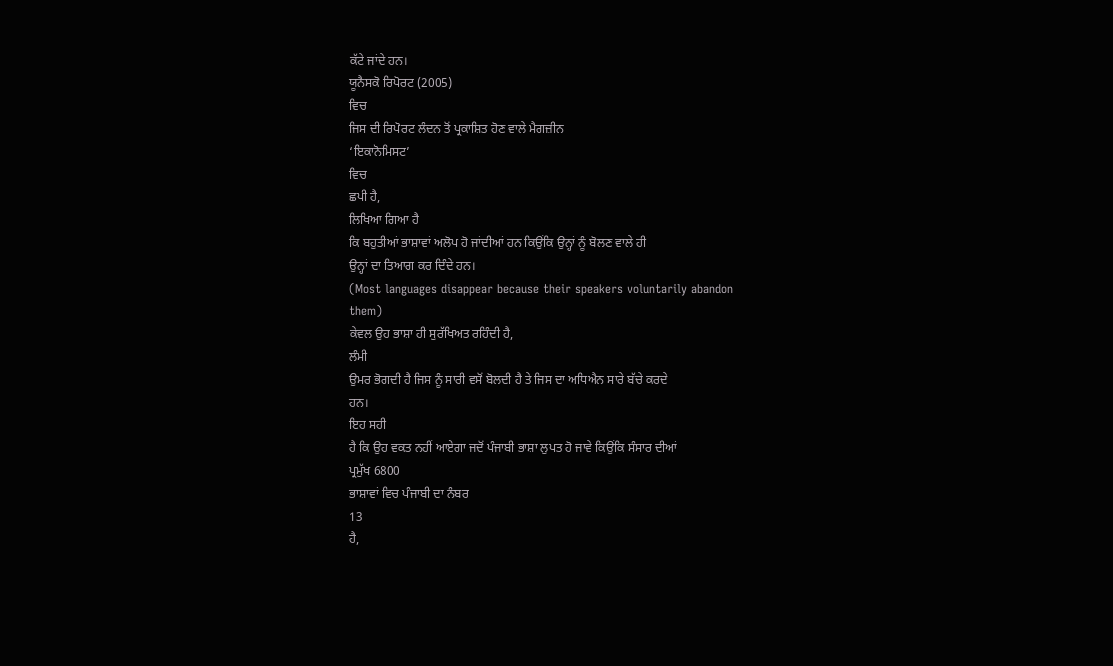ਕੱਟੇ ਜਾਂਦੇ ਹਨ।
ਯੂਨੈਸਕੋ ਰਿਪੋਰਟ (2005)
ਵਿਚ
ਜਿਸ ਦੀ ਰਿਪੋਰਟ ਲੰਦਨ ਤੋਂ ਪ੍ਰਕਾਸ਼ਿਤ ਹੋਣ ਵਾਲੇ ਮੈਗਜ਼ੀਨ
‘ਇਕਾਨੋਮਿਸਟ’
ਵਿਚ
ਛਪੀ ਹੈ,
ਲਿਖਿਆ ਗਿਆ ਹੈ
ਕਿ ਬਹੁਤੀਆਂ ਭਾਸ਼ਾਵਾਂ ਅਲੋਪ ਹੋ ਜਾਂਦੀਆਂ ਹਨ ਕਿਉਂਕਿ ਉਨ੍ਹਾਂ ਨੂੰ ਬੋਲਣ ਵਾਲੇ ਹੀ
ਉਨ੍ਹਾਂ ਦਾ ਤਿਆਗ ਕਰ ਦਿੰਦੇ ਹਨ।
(Most languages disappear because their speakers voluntarily abandon
them)
ਕੇਵਲ ਉਹ ਭਾਸ਼ਾ ਹੀ ਸੁਰੱਖਿਅਤ ਰਹਿੰਦੀ ਹੈ,
ਲੰਮੀ
ਉਮਰ ਭੋਗਦੀ ਹੈ ਜਿਸ ਨੂੰ ਸਾਰੀ ਵਸੋਂ ਬੋਲਦੀ ਹੈ ਤੇ ਜਿਸ ਦਾ ਅਧਿਐਨ ਸਾਰੇ ਬੱਚੇ ਕਰਦੇ
ਹਨ।
ਇਹ ਸਹੀ
ਹੈ ਕਿ ਉਹ ਵਕਤ ਨਹੀਂ ਆਏਗਾ ਜਦੋਂ ਪੰਜਾਬੀ ਭਾਸ਼ਾ ਲੁਪਤ ਹੋ ਜਾਵੇ ਕਿਉਂਕਿ ਸੰਸਾਰ ਦੀਆਂ
ਪ੍ਰਮੁੱਖ 6800
ਭਾਸ਼ਾਵਾਂ ਵਿਚ ਪੰਜਾਬੀ ਦਾ ਨੰਬਰ
13
ਹੈ,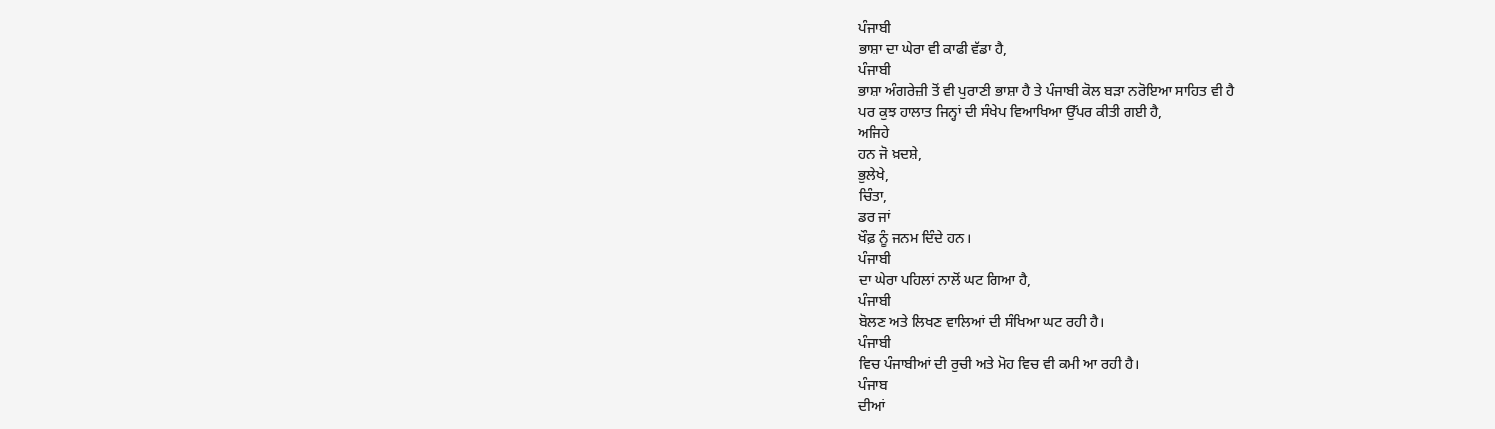ਪੰਜਾਬੀ
ਭਾਸ਼ਾ ਦਾ ਘੇਰਾ ਵੀ ਕਾਫੀ ਵੱਡਾ ਹੈ,
ਪੰਜਾਬੀ
ਭਾਸ਼ਾ ਅੰਗਰੇਜ਼ੀ ਤੋਂ ਵੀ ਪੁਰਾਣੀ ਭਾਸ਼ਾ ਹੈ ਤੇ ਪੰਜਾਬੀ ਕੋਲ ਬੜਾ ਨਰੋਇਆ ਸਾਹਿਤ ਵੀ ਹੈ
ਪਰ ਕੁਝ ਹਾਲਾਤ ਜਿਨ੍ਹਾਂ ਦੀ ਸੰਖੇਪ ਵਿਆਖਿਆ ਉੱਪਰ ਕੀਤੀ ਗਈ ਹੈ,
ਅਜਿਹੇ
ਹਨ ਜੋ ਖ਼ਦਸ਼ੇ,
ਭੁਲੇਖੇ,
ਚਿੰਤਾ,
ਡਰ ਜਾਂ
ਖੌਫ਼ ਨੂੰ ਜਨਮ ਦਿੰਦੇ ਹਨ।
ਪੰਜਾਬੀ
ਦਾ ਘੇਰਾ ਪਹਿਲਾਂ ਨਾਲੋਂ ਘਟ ਗਿਆ ਹੈ,
ਪੰਜਾਬੀ
ਬੋਲਣ ਅਤੇ ਲਿਖਣ ਵਾਲਿਆਂ ਦੀ ਸੰਖਿਆ ਘਟ ਰਹੀ ਹੈ।
ਪੰਜਾਬੀ
ਵਿਚ ਪੰਜਾਬੀਆਂ ਦੀ ਰੁਚੀ ਅਤੇ ਮੋਹ ਵਿਚ ਵੀ ਕਮੀ ਆ ਰਹੀ ਹੈ।
ਪੰਜਾਬ
ਦੀਆਂ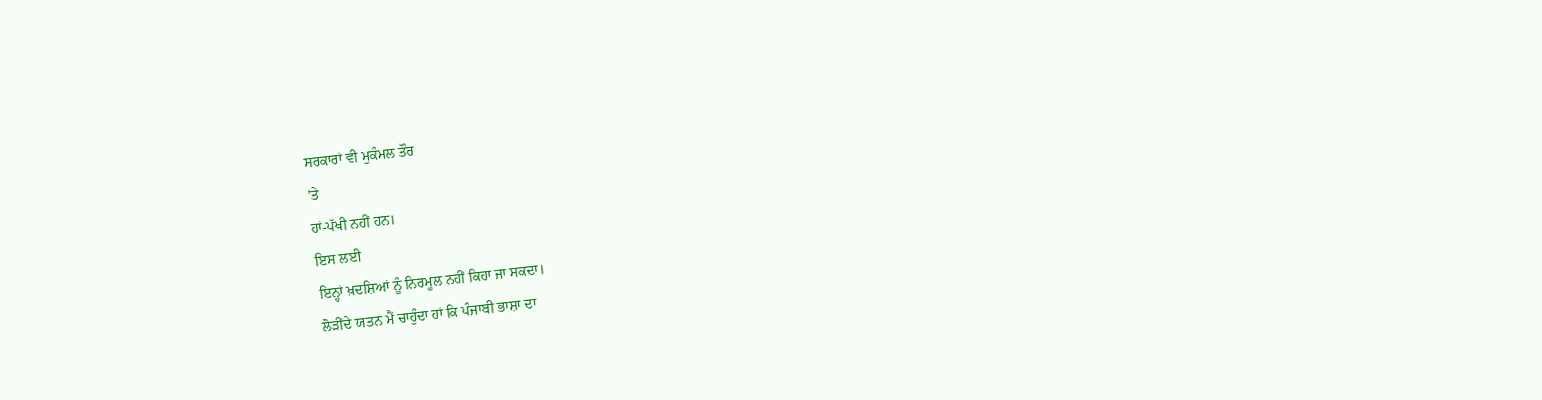ਸਰਕਾਰਾਂ ਵੀ ਮੁਕੰਮਲ ਤੌਰ
’ਤੇ
ਹਾਂ-ਪੱਖੀ ਨਹੀਂ ਹਨ।
ਇਸ ਲਈ
ਇਨ੍ਹਾਂ ਖ਼ਦਸ਼ਿਆਂ ਨੂੰ ਨਿਰਮੂਲ ਨਹੀਂ ਕਿਹਾ ਜਾ ਸਕਦਾ।
ਲੋੜੀਂਦੇ ਯਤਨ ਮੈਂ ਚਾਹੁੰਦਾ ਹਾਂ ਕਿ ਪੰਜਾਬੀ ਭਾਸ਼ਾ ਦਾ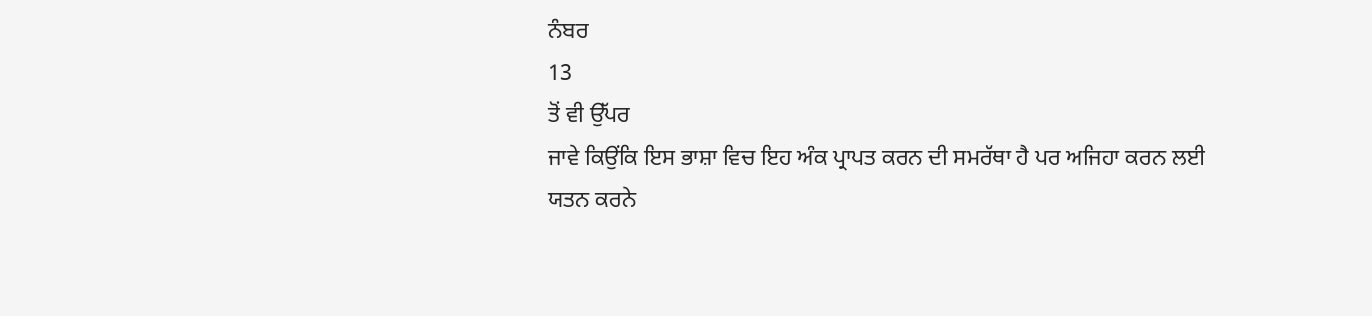ਨੰਬਰ
13
ਤੋਂ ਵੀ ਉੱਪਰ
ਜਾਵੇ ਕਿਉਂਕਿ ਇਸ ਭਾਸ਼ਾ ਵਿਚ ਇਹ ਅੰਕ ਪ੍ਰਾਪਤ ਕਰਨ ਦੀ ਸਮਰੱਥਾ ਹੈ ਪਰ ਅਜਿਹਾ ਕਰਨ ਲਈ
ਯਤਨ ਕਰਨੇ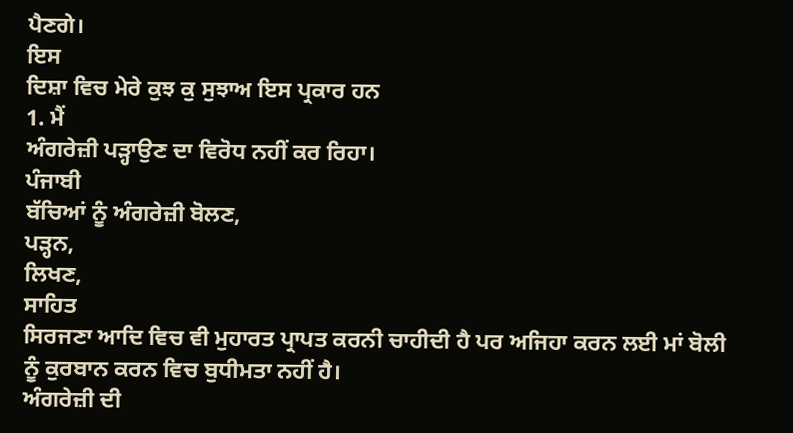ਪੈਣਗੇ।
ਇਸ
ਦਿਸ਼ਾ ਵਿਚ ਮੇਰੇ ਕੁਝ ਕੁ ਸੁਝਾਅ ਇਸ ਪ੍ਰਕਾਰ ਹਨ
1. ਮੈਂ
ਅੰਗਰੇਜ਼ੀ ਪੜ੍ਹਾਉਣ ਦਾ ਵਿਰੋਧ ਨਹੀਂ ਕਰ ਰਿਹਾ।
ਪੰਜਾਬੀ
ਬੱਚਿਆਂ ਨੂੰ ਅੰਗਰੇਜ਼ੀ ਬੋਲਣ,
ਪੜ੍ਹਨ,
ਲਿਖਣ,
ਸਾਹਿਤ
ਸਿਰਜਣਾ ਆਦਿ ਵਿਚ ਵੀ ਮੁਹਾਰਤ ਪ੍ਰਾਪਤ ਕਰਨੀ ਚਾਹੀਦੀ ਹੈ ਪਰ ਅਜਿਹਾ ਕਰਨ ਲਈ ਮਾਂ ਬੋਲੀ
ਨੂੰ ਕੁਰਬਾਨ ਕਰਨ ਵਿਚ ਬੁਧੀਮਤਾ ਨਹੀਂ ਹੈ।
ਅੰਗਰੇਜ਼ੀ ਦੀ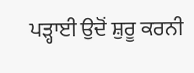ਪੜ੍ਹਾਈ ਉਦੋਂ ਸ਼ੁਰੂ ਕਰਨੀ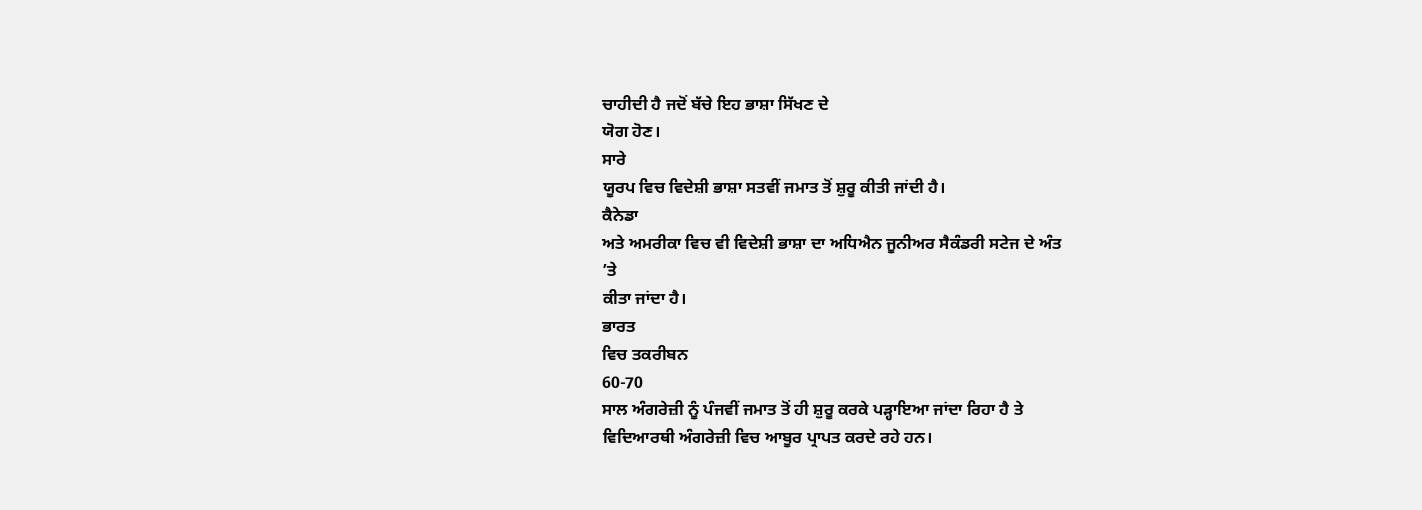ਚਾਹੀਦੀ ਹੈ ਜਦੋਂ ਬੱਚੇ ਇਹ ਭਾਸ਼ਾ ਸਿੱਖਣ ਦੇ
ਯੋਗ ਹੋਣ।
ਸਾਰੇ
ਯੂਰਪ ਵਿਚ ਵਿਦੇਸ਼ੀ ਭਾਸ਼ਾ ਸਤਵੀਂ ਜਮਾਤ ਤੋਂ ਸ਼ੁਰੂ ਕੀਤੀ ਜਾਂਦੀ ਹੈ।
ਕੈਨੇਡਾ
ਅਤੇ ਅਮਰੀਕਾ ਵਿਚ ਵੀ ਵਿਦੇਸ਼ੀ ਭਾਸ਼ਾ ਦਾ ਅਧਿਐਨ ਜੂਨੀਅਰ ਸੈਕੰਡਰੀ ਸਟੇਜ ਦੇ ਅੰਤ
’ਤੇ
ਕੀਤਾ ਜਾਂਦਾ ਹੈ।
ਭਾਰਤ
ਵਿਚ ਤਕਰੀਬਨ
60-70
ਸਾਲ ਅੰਗਰੇਜ਼ੀ ਨੂੰ ਪੰਜਵੀਂ ਜਮਾਤ ਤੋਂ ਹੀ ਸ਼ੁਰੂ ਕਰਕੇ ਪੜ੍ਹਾਇਆ ਜਾਂਦਾ ਰਿਹਾ ਹੈ ਤੇ
ਵਿਦਿਆਰਥੀ ਅੰਗਰੇਜ਼ੀ ਵਿਚ ਆਬੂਰ ਪ੍ਰਾਪਤ ਕਰਦੇ ਰਹੇ ਹਨ।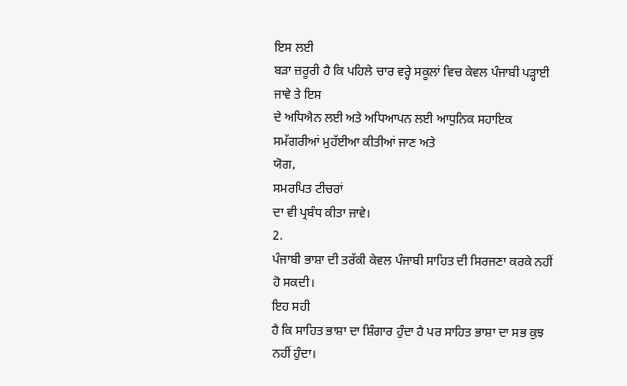ਇਸ ਲਈ
ਬੜਾ ਜ਼ਰੂਰੀ ਹੈ ਕਿ ਪਹਿਲੇ ਚਾਰ ਵਰ੍ਹੇ ਸਕੂਲਾਂ ਵਿਚ ਕੇਵਲ ਪੰਜਾਬੀ ਪੜ੍ਹਾਈ ਜਾਵੇ ਤੇ ਇਸ
ਦੇ ਅਧਿਐਨ ਲਈ ਅਤੇ ਅਧਿਆਪਨ ਲਈ ਆਧੁਨਿਕ ਸਹਾਇਕ ਸਮੱਗਰੀਆਂ ਮੁਹੱਈਆ ਕੀਤੀਆਂ ਜਾਣ ਅਤੇ
ਯੋਗ,
ਸਮਰਪਿਤ ਟੀਚਰਾਂ
ਦਾ ਵੀ ਪ੍ਰਬੰਧ ਕੀਤਾ ਜਾਵੇ।
2.
ਪੰਜਾਬੀ ਭਾਸ਼ਾ ਦੀ ਤਰੱਕੀ ਕੇਵਲ ਪੰਜਾਬੀ ਸਾਹਿਤ ਦੀ ਸਿਰਜਣਾ ਕਰਕੇ ਨਹੀਂ ਹੋ ਸਕਦੀ।
ਇਹ ਸਹੀ
ਹੈ ਕਿ ਸਾਹਿਤ ਭਾਸ਼ਾ ਦਾ ਸ਼ਿੰਗਾਰ ਹੁੰਦਾ ਹੈ ਪਰ ਸਾਹਿਤ ਭਾਸ਼ਾ ਦਾ ਸਭ ਕੁਝ ਨਹੀਂ ਹੁੰਦਾ।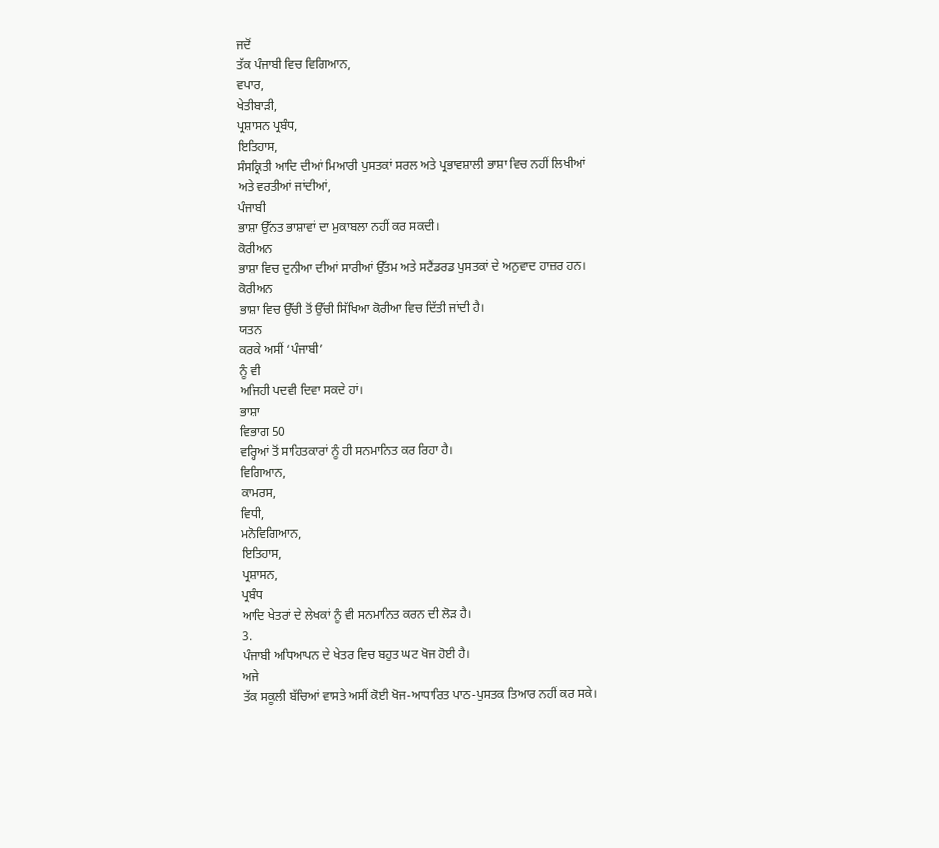ਜਦੋਂ
ਤੱਕ ਪੰਜਾਬੀ ਵਿਚ ਵਿਗਿਆਨ,
ਵਪਾਰ,
ਖੇਤੀਬਾੜੀ,
ਪ੍ਰਸ਼ਾਸਨ ਪ੍ਰਬੰਧ,
ਇਤਿਹਾਸ,
ਸੰਸਕ੍ਰਿਤੀ ਆਦਿ ਦੀਆਂ ਮਿਆਰੀ ਪੁਸਤਕਾਂ ਸਰਲ ਅਤੇ ਪ੍ਰਭਾਵਸ਼ਾਲੀ ਭਾਸ਼ਾ ਵਿਚ ਨਹੀਂ ਲਿਖੀਆਂ
ਅਤੇ ਵਰਤੀਆਂ ਜਾਂਦੀਆਂ,
ਪੰਜਾਬੀ
ਭਾਸ਼ਾ ਉੱਨਤ ਭਾਸ਼ਾਵਾਂ ਦਾ ਮੁਕਾਬਲਾ ਨਹੀਂ ਕਰ ਸਕਦੀ।
ਕੋਰੀਅਨ
ਭਾਸ਼ਾ ਵਿਚ ਦੁਨੀਆ ਦੀਆਂ ਸਾਰੀਆਂ ਉੱਤਮ ਅਤੇ ਸਟੈਂਡਰਡ ਪੁਸਤਕਾਂ ਦੇ ਅਨੁਵਾਦ ਹਾਜ਼ਰ ਹਨ।
ਕੋਰੀਅਨ
ਭਾਸ਼ਾ ਵਿਚ ਉੱਚੀ ਤੋਂ ਉੱਚੀ ਸਿੱਖਿਆ ਕੋਰੀਆ ਵਿਚ ਦਿੱਤੀ ਜਾਂਦੀ ਹੈ।
ਯਤਨ
ਕਰਕੇ ਅਸੀਂ ‘ਪੰਜਾਬੀ’
ਨੂੰ ਵੀ
ਅਜਿਹੀ ਪਦਵੀ ਦਿਵਾ ਸਕਦੇ ਹਾਂ।
ਭਾਸ਼ਾ
ਵਿਭਾਗ 50
ਵਰ੍ਹਿਆਂ ਤੋਂ ਸਾਹਿਤਕਾਰਾਂ ਨੂੰ ਹੀ ਸਨਮਾਨਿਤ ਕਰ ਰਿਹਾ ਹੈ।
ਵਿਗਿਆਨ,
ਕਾਮਰਸ,
ਵਿਧੀ,
ਮਨੋਵਿਗਿਆਨ,
ਇਤਿਹਾਸ,
ਪ੍ਰਸ਼ਾਸਨ,
ਪ੍ਰਬੰਧ
ਆਦਿ ਖੇਤਰਾਂ ਦੇ ਲੇਖਕਾਂ ਨੂੰ ਵੀ ਸਨਮਾਨਿਤ ਕਰਨ ਦੀ ਲੋੜ ਹੈ।
3.
ਪੰਜਾਬੀ ਅਧਿਆਪਨ ਦੇ ਖੇਤਰ ਵਿਚ ਬਹੁਤ ਘਟ ਖੋਜ ਹੋਈ ਹੈ।
ਅਜੇ
ਤੱਕ ਸਕੂਲੀ ਬੱਚਿਆਂ ਵਾਸਤੇ ਅਸੀਂ ਕੋਈ ਖੋਜ-ਆਧਾਰਿਤ ਪਾਠ-ਪੁਸਤਕ ਤਿਆਰ ਨਹੀਂ ਕਰ ਸਕੇ।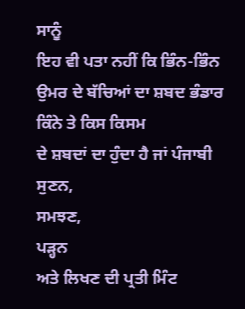ਸਾਨੂੰ
ਇਹ ਵੀ ਪਤਾ ਨਹੀਂ ਕਿ ਭਿੰਨ-ਭਿੰਨ ਉਮਰ ਦੇ ਬੱਚਿਆਂ ਦਾ ਸ਼ਬਦ ਭੰਡਾਰ ਕਿੰਨੇ ਤੇ ਕਿਸ ਕਿਸਮ
ਦੇ ਸ਼ਬਦਾਂ ਦਾ ਹੁੰਦਾ ਹੈ ਜਾਂ ਪੰਜਾਬੀ ਸੁਣਨ,
ਸਮਝਣ,
ਪੜ੍ਹਨ
ਅਤੇ ਲਿਖਣ ਦੀ ਪ੍ਰਤੀ ਮਿੰਟ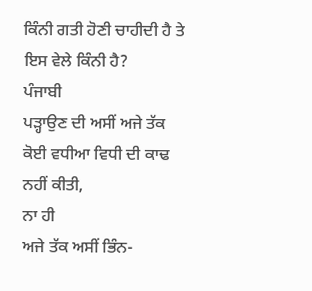ਕਿੰਨੀ ਗਤੀ ਹੋਣੀ ਚਾਹੀਦੀ ਹੈ ਤੇ ਇਸ ਵੇਲੇ ਕਿੰਨੀ ਹੈ?
ਪੰਜਾਬੀ
ਪੜ੍ਹਾਉਣ ਦੀ ਅਸੀਂ ਅਜੇ ਤੱਕ ਕੋਈ ਵਧੀਆ ਵਿਧੀ ਦੀ ਕਾਢ ਨਹੀਂ ਕੀਤੀ,
ਨਾ ਹੀ
ਅਜੇ ਤੱਕ ਅਸੀਂ ਭਿੰਨ-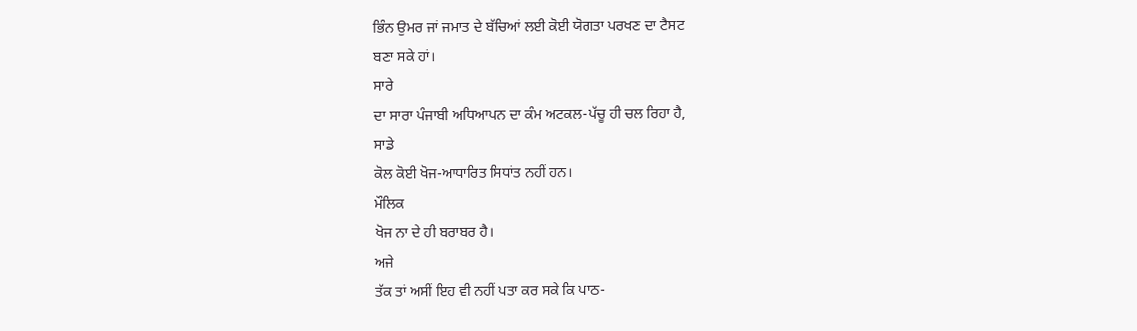ਭਿੰਨ ਉਮਰ ਜਾਂ ਜਮਾਤ ਦੇ ਬੱਚਿਆਂ ਲਈ ਕੋਈ ਯੋਗਤਾ ਪਰਖਣ ਦਾ ਟੈਸਟ
ਬਣਾ ਸਕੇ ਹਾਂ।
ਸਾਰੇ
ਦਾ ਸਾਰਾ ਪੰਜਾਬੀ ਅਧਿਆਪਨ ਦਾ ਕੰਮ ਅਟਕਲ-ਪੱਚੂ ਹੀ ਚਲ ਰਿਹਾ ਹੈ,
ਸਾਡੇ
ਕੋਲ ਕੋਈ ਖੋਜ-ਆਧਾਰਿਤ ਸਿਧਾਂਤ ਨਹੀਂ ਹਨ।
ਮੌਲਿਕ
ਖੋਜ ਨਾ ਦੇ ਹੀ ਬਰਾਬਰ ਹੈ।
ਅਜੇ
ਤੱਕ ਤਾਂ ਅਸੀਂ ਇਹ ਵੀ ਨਹੀਂ ਪਤਾ ਕਰ ਸਕੇ ਕਿ ਪਾਠ-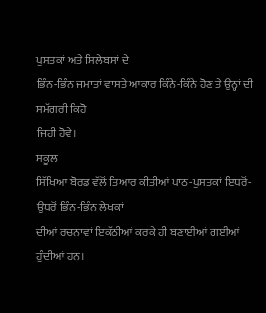ਪੁਸਤਕਾਂ ਅਤੇ ਸਿਲੇਬਸਾਂ ਦੇ
ਭਿੰਨ-ਭਿੰਨ ਜਮਾਤਾਂ ਵਾਸਤੇ ਆਕਾਰ ਕਿੰਨੇ-ਕਿੰਨੇ ਹੋਣ ਤੇ ਉਨ੍ਹਾਂ ਦੀ ਸਮੱਗਰੀ ਕਿਹੋ
ਜਿਹੀ ਹੋਵੇ।
ਸਕੂਲ
ਸਿੱਖਿਆ ਬੋਰਡ ਵੱਲੋਂ ਤਿਆਰ ਕੀਤੀਆਂ ਪਾਠ-ਪੁਸਤਕਾਂ ਇਧਰੋਂ-ਉਧਰੋਂ ਭਿੰਨ-ਭਿੰਨ ਲੇਖਕਾਂ
ਦੀਆਂ ਰਚਨਾਵਾਂ ਇਕੱਠੀਆਂ ਕਰਕੇ ਹੀ ਬਣਾਈਆਂ ਗਈਆਂ ਹੁੰਦੀਆਂ ਹਨ।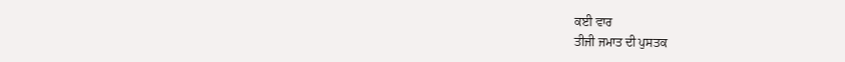ਕਈ ਵਾਰ
ਤੀਜੀ ਜਮਾਤ ਦੀ ਪੁਸਤਕ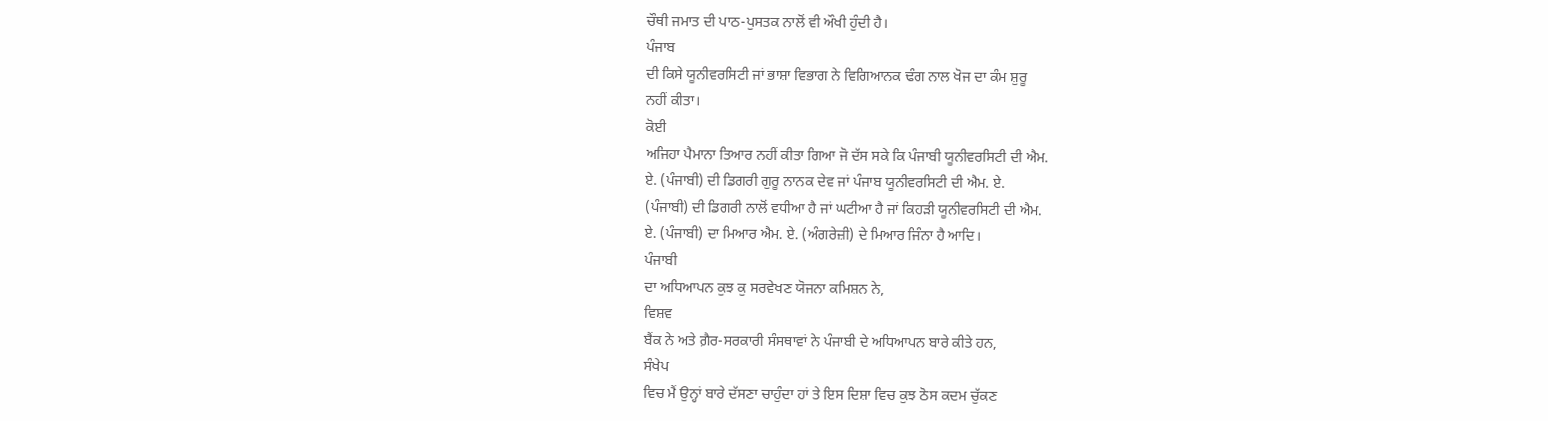ਚੌਥੀ ਜਮਾਤ ਦੀ ਪਾਠ-ਪੁਸਤਕ ਨਾਲੋਂ ਵੀ ਔਖੀ ਹੁੰਦੀ ਹੈ।
ਪੰਜਾਬ
ਦੀ ਕਿਸੇ ਯੂਨੀਵਰਸਿਟੀ ਜਾਂ ਭਾਸ਼ਾ ਵਿਭਾਗ ਨੇ ਵਿਗਿਆਨਕ ਢੰਗ ਨਾਲ ਖੋਜ ਦਾ ਕੰਮ ਸ਼ੁਰੂ
ਨਹੀਂ ਕੀਤਾ।
ਕੋਈ
ਅਜਿਹਾ ਪੈਮਾਨਾ ਤਿਆਰ ਨਹੀਂ ਕੀਤਾ ਗਿਆ ਜੋ ਦੱਸ ਸਕੇ ਕਿ ਪੰਜਾਬੀ ਯੂਨੀਵਰਸਿਟੀ ਦੀ ਐਮ.
ਏ. (ਪੰਜਾਬੀ) ਦੀ ਡਿਗਰੀ ਗੁਰੂ ਨਾਨਕ ਦੇਵ ਜਾਂ ਪੰਜਾਬ ਯੂਨੀਵਰਸਿਟੀ ਦੀ ਐਮ. ਏ.
(ਪੰਜਾਬੀ) ਦੀ ਡਿਗਰੀ ਨਾਲੋਂ ਵਧੀਆ ਹੈ ਜਾਂ ਘਟੀਆ ਹੈ ਜਾਂ ਕਿਹੜੀ ਯੂਨੀਵਰਸਿਟੀ ਦੀ ਐਮ.
ਏ. (ਪੰਜਾਬੀ) ਦਾ ਮਿਆਰ ਐਮ. ਏ. (ਅੰਗਰੇਜ਼ੀ) ਦੇ ਮਿਆਰ ਜਿੰਨਾ ਹੈ ਆਦਿ।
ਪੰਜਾਬੀ
ਦਾ ਅਧਿਆਪਨ ਕੁਝ ਕੁ ਸਰਵੇਖਣ ਯੋਜਨਾ ਕਮਿਸ਼ਨ ਨੇ,
ਵਿਸ਼ਵ
ਬੈਂਕ ਨੇ ਅਤੇ ਗ਼ੈਰ-ਸਰਕਾਰੀ ਸੰਸਥਾਵਾਂ ਨੇ ਪੰਜਾਬੀ ਦੇ ਅਧਿਆਪਨ ਬਾਰੇ ਕੀਤੇ ਹਨ,
ਸੰਖੇਪ
ਵਿਚ ਮੈਂ ਉਨ੍ਹਾਂ ਬਾਰੇ ਦੱਸਣਾ ਚਾਹੁੰਦਾ ਹਾਂ ਤੇ ਇਸ ਦਿਸ਼ਾ ਵਿਚ ਕੁਝ ਠੋਸ ਕਦਮ ਚੁੱਕਣ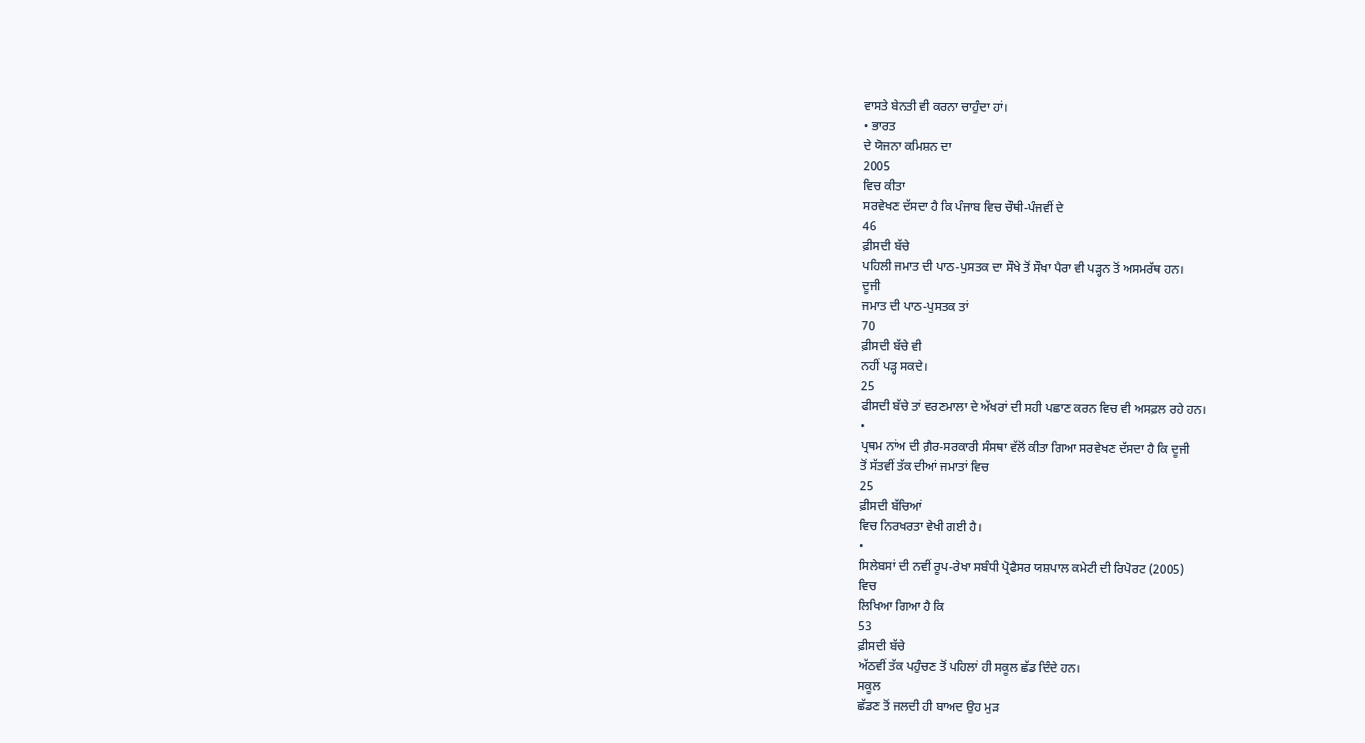ਵਾਸਤੇ ਬੇਨਤੀ ਵੀ ਕਰਨਾ ਚਾਹੁੰਦਾ ਹਾਂ।
• ਭਾਰਤ
ਦੇ ਯੋਜਨਾ ਕਮਿਸ਼ਨ ਦਾ
2005
ਵਿਚ ਕੀਤਾ
ਸਰਵੇਖਣ ਦੱਸਦਾ ਹੈ ਕਿ ਪੰਜਾਬ ਵਿਚ ਚੌਥੀ-ਪੰਜਵੀਂ ਦੇ
46
ਫ਼ੀਸਦੀ ਬੱਚੇ
ਪਹਿਲੀ ਜਮਾਤ ਦੀ ਪਾਠ-ਪੁਸਤਕ ਦਾ ਸੌਖੇ ਤੋਂ ਸੌਖਾ ਪੈਰਾ ਵੀ ਪੜ੍ਹਨ ਤੋਂ ਅਸਮਰੱਥ ਹਨ।
ਦੂਜੀ
ਜਮਾਤ ਦੀ ਪਾਠ-ਪੁਸਤਕ ਤਾਂ
70
ਫ਼ੀਸਦੀ ਬੱਚੇ ਵੀ
ਨਹੀਂ ਪੜ੍ਹ ਸਕਦੇ।
25
ਫੀਸਦੀ ਬੱਚੇ ਤਾਂ ਵਰਣਮਾਲਾ ਦੇ ਅੱਖਰਾਂ ਦੀ ਸਹੀ ਪਛਾਣ ਕਰਨ ਵਿਚ ਵੀ ਅਸਫ਼ਲ ਰਹੇ ਹਨ।
•
ਪ੍ਰਥਮ ਨਾਂਅ ਦੀ ਗ਼ੈਰ-ਸਰਕਾਰੀ ਸੰਸਥਾ ਵੱਲੋਂ ਕੀਤਾ ਗਿਆ ਸਰਵੇਖਣ ਦੱਸਦਾ ਹੈ ਕਿ ਦੂਜੀ
ਤੋਂ ਸੱਤਵੀਂ ਤੱਕ ਦੀਆਂ ਜਮਾਤਾਂ ਵਿਚ
25
ਫ਼ੀਸਦੀ ਬੱਚਿਆਂ
ਵਿਚ ਨਿਰਖਰਤਾ ਵੇਖੀ ਗਈ ਹੈ।
•
ਸਿਲੇਬਸਾਂ ਦੀ ਨਵੀਂ ਰੂਪ-ਰੇਖਾ ਸਬੰਧੀ ਪ੍ਰੋਫੈਸਰ ਯਸ਼ਪਾਲ ਕਮੇਟੀ ਦੀ ਰਿਪੋਰਟ (2005)
ਵਿਚ
ਲਿਖਿਆ ਗਿਆ ਹੈ ਕਿ
53
ਫ਼ੀਸਦੀ ਬੱਚੇ
ਅੱਠਵੀਂ ਤੱਕ ਪਹੁੰਚਣ ਤੋਂ ਪਹਿਲਾਂ ਹੀ ਸਕੂਲ ਛੱਡ ਦਿੰਦੇ ਹਨ।
ਸਕੂਲ
ਛੱਡਣ ਤੋਂ ਜਲਦੀ ਹੀ ਬਾਅਦ ਉਹ ਮੁੜ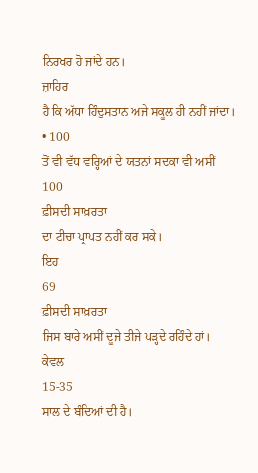ਨਿਰਖਰ ਹੋ ਜਾਂਦੇ ਹਨ।
ਜ਼ਾਹਿਰ
ਹੈ ਕਿ ਅੱਧਾ ਹਿੰਦੁਸਤਾਨ ਅਜੇ ਸਕੂਲ ਹੀ ਨਹੀਂ ਜਾਂਦਾ।
• 100
ਤੋਂ ਵੀ ਵੱਧ ਵਰ੍ਹਿਆਂ ਦੇ ਯਤਨਾਂ ਸਦਕਾ ਵੀ ਅਸੀਂ
100
ਫ਼ੀਸਦੀ ਸਾਖ਼ਰਤਾ
ਦਾ ਟੀਚਾ ਪ੍ਰਾਪਤ ਨਹੀਂ ਕਰ ਸਕੇ।
ਇਹ
69
ਫ਼ੀਸਦੀ ਸਾਖ਼ਰਤਾ
ਜਿਸ ਬਾਰੇ ਅਸੀਂ ਦੂਜੇ ਤੀਜੇ ਪੜ੍ਹਦੇ ਰਹਿੰਦੇ ਹਾਂ।
ਕੇਵਲ
15-35
ਸਾਲ ਦੇ ਬੰਦਿਆਂ ਦੀ ਹੈ।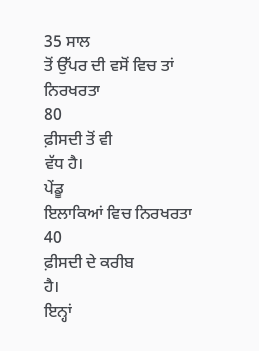35 ਸਾਲ
ਤੋਂ ਉੱਪਰ ਦੀ ਵਸੋਂ ਵਿਚ ਤਾਂ ਨਿਰਖਰਤਾ
80
ਫ਼ੀਸਦੀ ਤੋਂ ਵੀ
ਵੱਧ ਹੈ।
ਪੇਂਡੂ
ਇਲਾਕਿਆਂ ਵਿਚ ਨਿਰਖਰਤਾ
40
ਫ਼ੀਸਦੀ ਦੇ ਕਰੀਬ
ਹੈ।
ਇਨ੍ਹਾਂ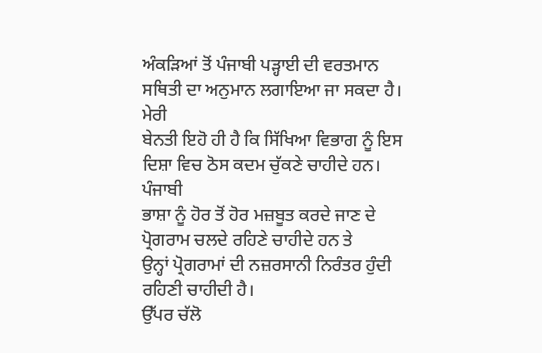ਅੰਕੜਿਆਂ ਤੋਂ ਪੰਜਾਬੀ ਪੜ੍ਹਾਈ ਦੀ ਵਰਤਮਾਨ ਸਥਿਤੀ ਦਾ ਅਨੁਮਾਨ ਲਗਾਇਆ ਜਾ ਸਕਦਾ ਹੈ।
ਮੇਰੀ
ਬੇਨਤੀ ਇਹੋ ਹੀ ਹੈ ਕਿ ਸਿੱਖਿਆ ਵਿਭਾਗ ਨੂੰ ਇਸ ਦਿਸ਼ਾ ਵਿਚ ਠੋਸ ਕਦਮ ਚੁੱਕਣੇ ਚਾਹੀਦੇ ਹਨ।
ਪੰਜਾਬੀ
ਭਾਸ਼ਾ ਨੂੰ ਹੋਰ ਤੋਂ ਹੋਰ ਮਜ਼ਬੂਤ ਕਰਦੇ ਜਾਣ ਦੇ ਪ੍ਰੋਗਰਾਮ ਚਲਦੇ ਰਹਿਣੇ ਚਾਹੀਦੇ ਹਨ ਤੇ
ਉਨ੍ਹਾਂ ਪ੍ਰੋਗਰਾਮਾਂ ਦੀ ਨਜ਼ਰਸਾਨੀ ਨਿਰੰਤਰ ਹੁੰਦੀ ਰਹਿਣੀ ਚਾਹੀਦੀ ਹੈ।
ਉੱਪਰ ਚੱਲੋ